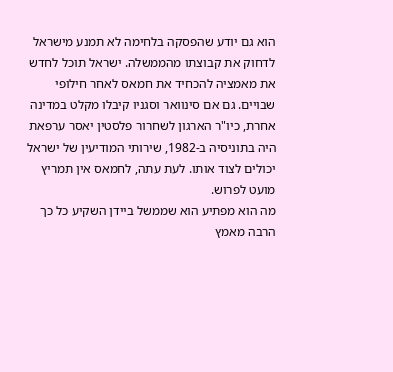הוא גם יודע שהפסקה בלחימה לא תמנע מישראל לדחוק את קבוצתו מהממשלה. ישראל תוכל לחדש את מאמציה להכחיד את חמאס לאחר חילופי שבויים. גם אם סינוואר וסגניו קיבלו מקלט במדינה אחרת, כיו"ר הארגון לשחרור פלסטין יאסר ערפאת היה בתוניסיה ב-1982, שירותי המודיעין של ישראל יכולים לצוד אותו. לעת עתה, לחמאס אין תמריץ מועט לפרוש.
מה הוא מפתיע הוא שממשל ביידן השקיע כל כך הרבה מאמץ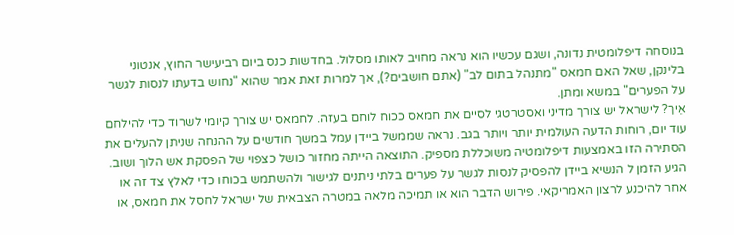בנוסחה דיפלומטית נדונה, ושגם עכשיו הוא נראה מחויב לאותו מסלול. בחדשות כנס ביום רביעישר החוץ, אנטוני בלינקן, שאל האם חמאס "מתנהל בתום לב" (אתם חושבים?), אך למרות זאת אמר שהוא "נחוש בדעתו לנסות לגשר על הפערים" במשא ומתן.
אֵיך? לישראל יש צורך מדיני ואסטרטגי לסיים את חמאס ככוח לוחם בעזה. לחמאס יש צורך קיומי לשרוד כדי להילחם עוד יום, רוחות הדעה העולמית יותר ויותר בגב. נראה שממשל ביידן עמל במשך חודשים על ההנחה שניתן להעלים את הסתירה הזו באמצעות דיפלומטיה משוכללת מספיק. התוצאה הייתה מחזור כושל כצפוי של הפסקת אש הלוך ושוב.
הגיע הזמן ל הנשיא ביידן להפסיק לנסות לגשר על פערים בלתי ניתנים לגישור ולהשתמש בכוחו כדי לאלץ צד זה או אחר להיכנע לרצון האמריקאי. פירוש הדבר הוא או תמיכה מלאה במטרה הצבאית של ישראל לחסל את חמאס, או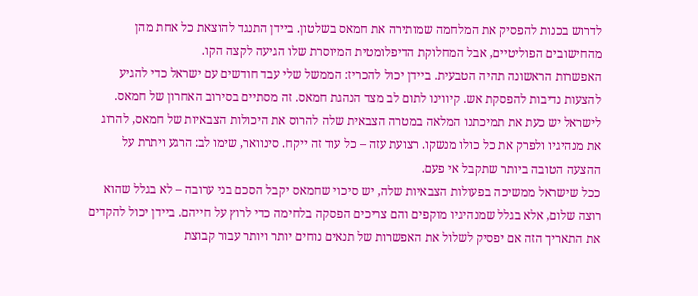לדרוש בכנות להפסיק את המלחמה שמותירה את חמאס בשלטון. ביידן התנגד להוצאת כל אחת מהן מהחישובים הפוליטיים, אבל המחלוקת הדיפלומטית המיוסרת שלו הגיעה לקצה הקו.
האפשרות הראשונה תהיה הטבעית. ביידן יכול להכריז: הממשל שלי עבד חודשים עם ישראל כדי להגיע להצעות נדיבות להפסקת אש. קיווינו לתום לב מצד הנהגת חמאס. זה מסתיים בסירוב האחרון של חמאס. לישראל יש כעת את תמיכתנו המלאה במטרה הצבאית שלה להרוס את היכולות הצבאיות של חמאס, להרוג את מנהיגיו ולפרק את כל כולו מנשקו. רצועת עזה – כל עוד זה ייקח. סינוואר, שימו לב: הרגע ויתרת על ההצעה הטובה ביותר שתקבל אי פעם.
ככל שישראל ממשיכה בפעולות הצבאיות שלה, יש סיכוי שחמאס יקבל הסכם בני ערובה – לא בגלל שהוא רוצה שלום, אלא בגלל שמנהיגיו מוקפים והם צריכים הפסקה בלחימה כדי לרוץ על חייהם. ביידן יכול להקדים את התאריך הזה אם יפסיק לשלול את האפשרות של תנאים נוחים יותר ויותר עבור קבוצת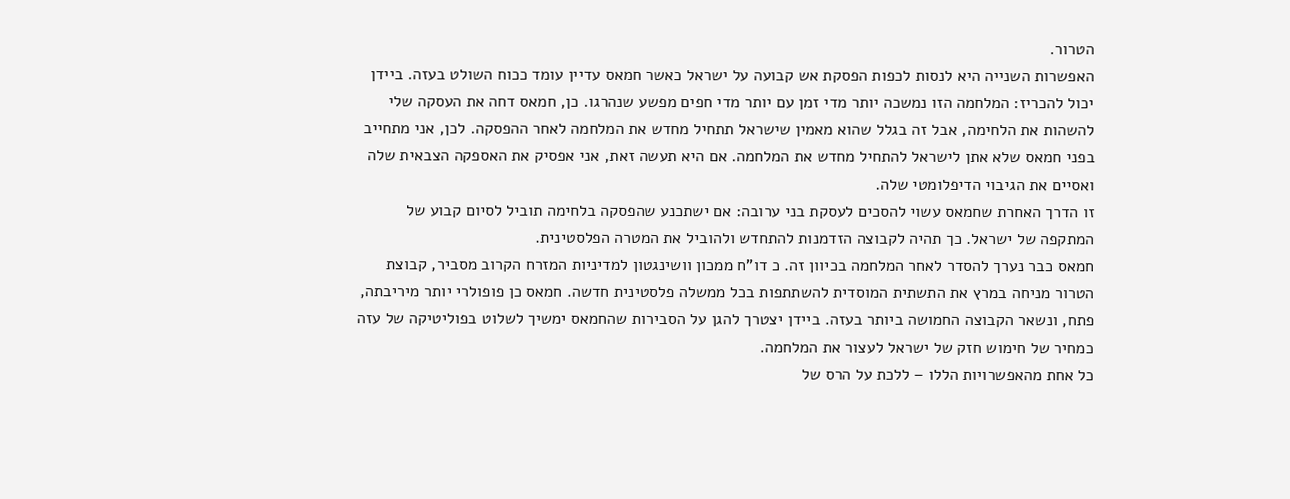הטרור.
האפשרות השנייה היא לנסות לכפות הפסקת אש קבועה על ישראל כאשר חמאס עדיין עומד ככוח השולט בעזה. ביידן יכול להכריז: המלחמה הזו נמשכה יותר מדי זמן עם יותר מדי חפים מפשע שנהרגו. כן, חמאס דחה את העסקה שלי להשהות את הלחימה, אבל זה בגלל שהוא מאמין שישראל תתחיל מחדש את המלחמה לאחר ההפסקה. לכן, אני מתחייב בפני חמאס שלא אתן לישראל להתחיל מחדש את המלחמה. אם היא תעשה זאת, אני אפסיק את האספקה הצבאית שלה ואסיים את הגיבוי הדיפלומטי שלה.
זו הדרך האחרת שחמאס עשוי להסכים לעסקת בני ערובה: אם ישתכנע שהפסקה בלחימה תוביל לסיום קבוע של המתקפה של ישראל. כך תהיה לקבוצה הזדמנות להתחדש ולהוביל את המטרה הפלסטינית.
חמאס כבר נערך להסדר לאחר המלחמה בכיוון זה. כ דו"ח ממכון וושינגטון למדיניות המזרח הקרוב מסביר, קבוצת הטרור מניחה במרץ את התשתית המוסדית להשתתפות בכל ממשלה פלסטינית חדשה. חמאס כן פופולרי יותר מיריבתה, פתח, ונשאר הקבוצה החמושה ביותר בעזה. ביידן יצטרך להגן על הסבירות שהחמאס ימשיך לשלוט בפוליטיקה של עזה כמחיר של חימוש חזק של ישראל לעצור את המלחמה.
כל אחת מהאפשרויות הללו – ללכת על הרס של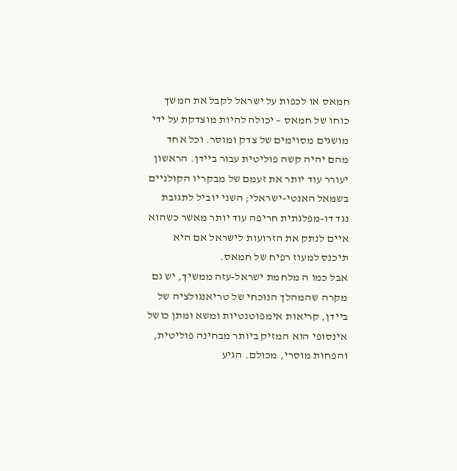חמאס או לכפות על ישראל לקבל את המשך כוחו של חמאס – יכולה להיות מוצדקת על ידי מושגים מסוימים של צדק ומוסר. וכל אחד מהם יהיה קשה פוליטית עבור ביידן. הראשון יעורר עוד יותר את זעמם של מבקריו הקולניים בשמאל האנטי-ישראלי; השני יוביל לתגובת נגד דו-מפלגתית חריפה עוד יותר מאשר כשהוא איים לנתק את הזרועות לישראל אם היא תיכנס למעוז רפיח של חמאס.
אבל כמו ה מלחמת ישראל-עזה ממשיך, יש גם מקרה שהמהלך הנוכחי של טריאנגולציה של ביידן, קריאות אימפוטנטיות ומשא ומתן כושל אינסופי הוא המזיק ביותר מבחינה פוליטית, והפחות מוסרי, מכולם. הגיע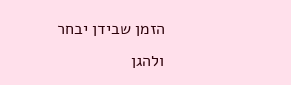הזמן שבידן יבחר ולהגן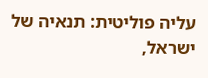עליה פוליטית: תנאיה של ישראל,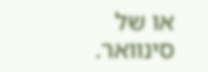או של סינוואר.